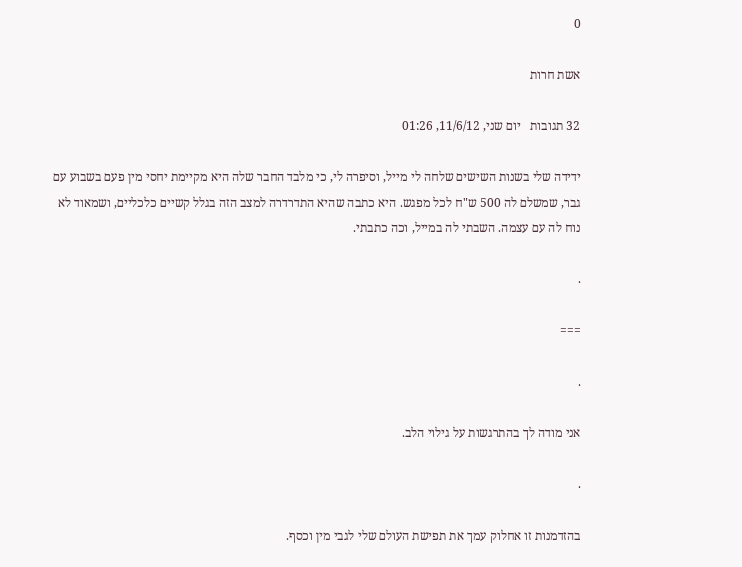0

אשת חרות

32 תגובות   יום שני, 11/6/12, 01:26

ידידה שלי בשנות השישים שלחה לי מייל, וסיפרה לי, כי מלבד החבר שלה היא מקיימת יחסי מין פעם בשבוע עם גבר, שמשלם לה 500 ש"ח לכל מפגש. היא כתבה שהיא התדרדרה למצב הזה בגלל קשיים כלכליים, ושמאוד לא נוח לה עם עצמה. השבתי לה במייל, וכה כתבתי.

.

===

.

אני מודה לך בהתרגשות על גילוי הלב.

.

בהזדמנות זו אחלוק עמך את תפישת העולם שלי לגבי מין וכסף.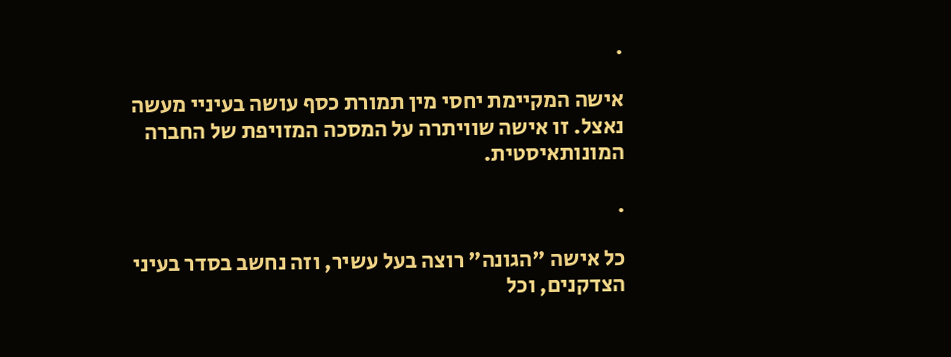.

אישה המקיימת יחסי מין תמורת כסף עושה בעיניי מעשה נאצל. זו אישה שוויתרה על המסכה המזויפת של החברה המונותאיסטית.

.

כל אישה "הגונה" רוצה בעל עשיר, וזה נחשב בסדר בעיני הצדקנים, וכל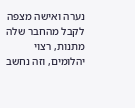נערה ואישה מצפה לקבל מהחבר שלה מתנות, רצוי יהלומים, וזה נחשב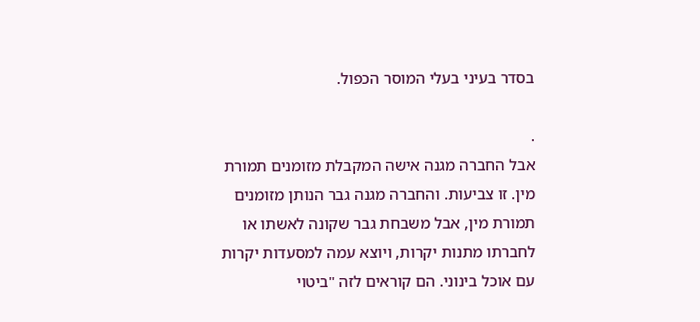בסדר בעיני בעלי המוסר הכפול.

.
אבל החברה מגנה אישה המקבלת מזומנים תמורת מין. זו צביעות. והחברה מגנה גבר הנותן מזומנים תמורת מין, אבל משבחת גבר שקונה לאשתו או לחברתו מתנות יקרות, ויוצא עמה למסעדות יקרות עם אוכל בינוני. הם קוראים לזה "ביטוי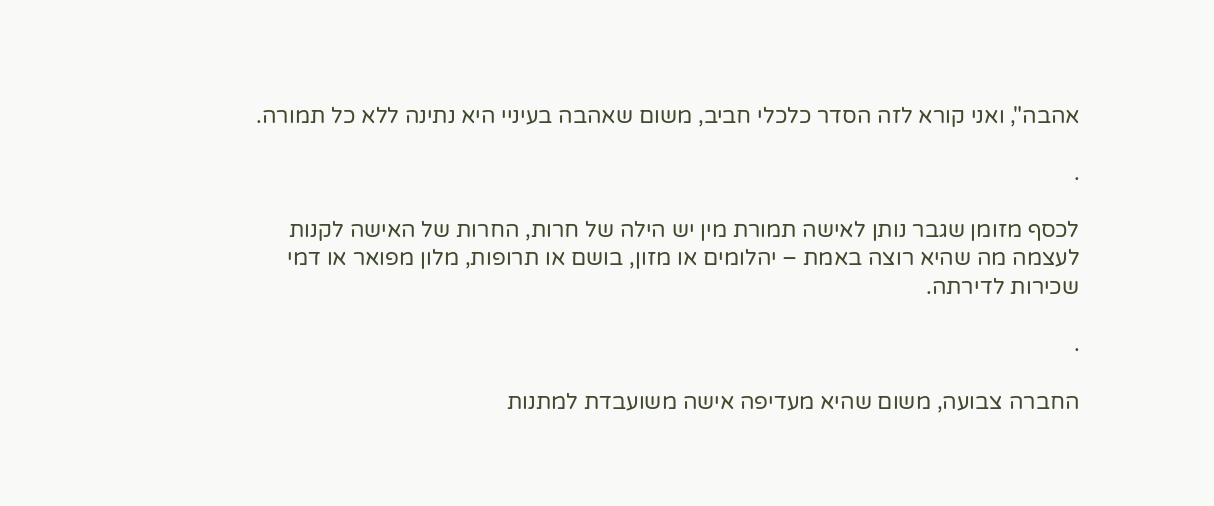אהבה", ואני קורא לזה הסדר כלכלי חביב, משום שאהבה בעיניי היא נתינה ללא כל תמורה.

.

לכסף מזומן שגבר נותן לאישה תמורת מין יש הילה של חרות, החרות של האישה לקנות לעצמה מה שהיא רוצה באמת – יהלומים או מזון, בושם או תרופות, מלון מפואר או דמי שכירות לדירתה.

.

החברה צבועה, משום שהיא מעדיפה אישה משועבדת למתנות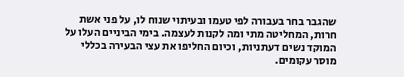שהגבר בחר בעבורה לפי טעמו ובעיתוי שנוח לו, על פני אשת חרות, המחליטה מתי ומה לקנות לעצמה. בימי הביניים העלו על המוקד נשים דעתניות, וכיום החליפו את עצי הבעירה בכללי מוסר עקומים.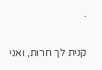.

קנית לך חרות, ואני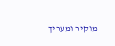מוקיר ומעריך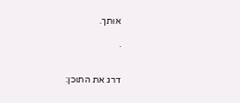אותך.

.


דרג את התוכן: